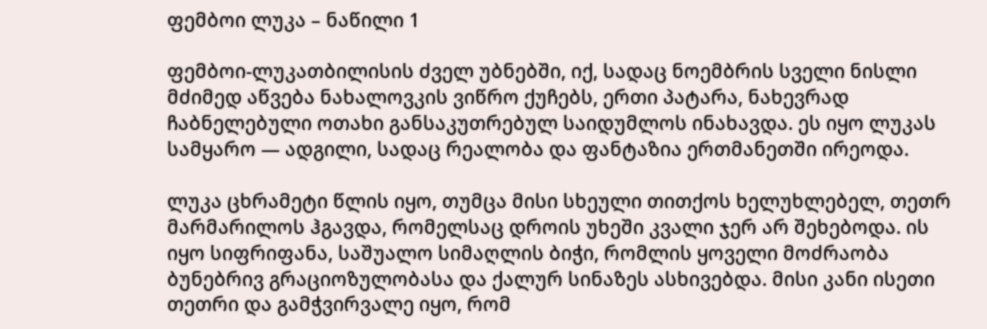ფემბოი ლუკა – ნაწილი 1

ფემბოი-ლუკათბილისის ძველ უბნებში, იქ, სადაც ნოემბრის სველი ნისლი მძიმედ აწვება ნახალოვკის ვიწრო ქუჩებს, ერთი პატარა, ნახევრად ჩაბნელებული ოთახი განსაკუთრებულ საიდუმლოს ინახავდა. ეს იყო ლუკას სამყარო — ადგილი, სადაც რეალობა და ფანტაზია ერთმანეთში ირეოდა.

ლუკა ცხრამეტი წლის იყო, თუმცა მისი სხეული თითქოს ხელუხლებელ, თეთრ მარმარილოს ჰგავდა, რომელსაც დროის უხეში კვალი ჯერ არ შეხებოდა. ის იყო სიფრიფანა, საშუალო სიმაღლის ბიჭი, რომლის ყოველი მოძრაობა ბუნებრივ გრაციოზულობასა და ქალურ სინაზეს ასხივებდა. მისი კანი ისეთი თეთრი და გამჭვირვალე იყო, რომ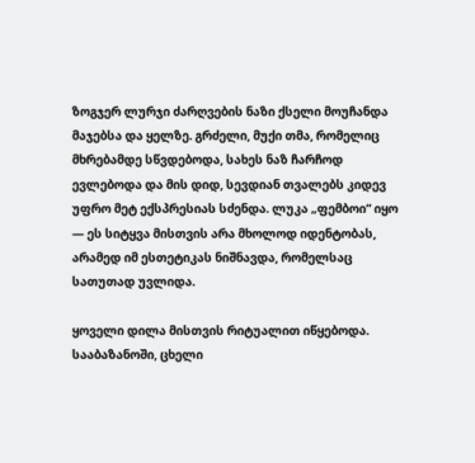ზოგჯერ ლურჯი ძარღვების ნაზი ქსელი მოუჩანდა მაჯებსა და ყელზე. გრძელი, მუქი თმა, რომელიც მხრებამდე სწვდებოდა, სახეს ნაზ ჩარჩოდ ევლებოდა და მის დიდ, სევდიან თვალებს კიდევ უფრო მეტ ექსპრესიას სძენდა. ლუკა „ფემბოი“ იყო — ეს სიტყვა მისთვის არა მხოლოდ იდენტობას, არამედ იმ ესთეტიკას ნიშნავდა, რომელსაც სათუთად უვლიდა.

ყოველი დილა მისთვის რიტუალით იწყებოდა. სააბაზანოში, ცხელი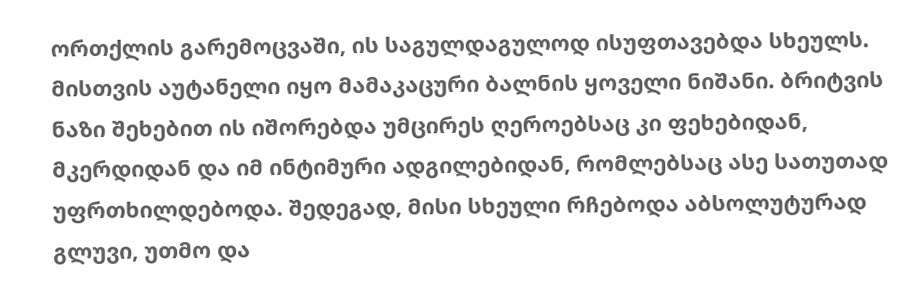ორთქლის გარემოცვაში, ის საგულდაგულოდ ისუფთავებდა სხეულს. მისთვის აუტანელი იყო მამაკაცური ბალნის ყოველი ნიშანი. ბრიტვის ნაზი შეხებით ის იშორებდა უმცირეს ღეროებსაც კი ფეხებიდან, მკერდიდან და იმ ინტიმური ადგილებიდან, რომლებსაც ასე სათუთად უფრთხილდებოდა. შედეგად, მისი სხეული რჩებოდა აბსოლუტურად გლუვი, უთმო და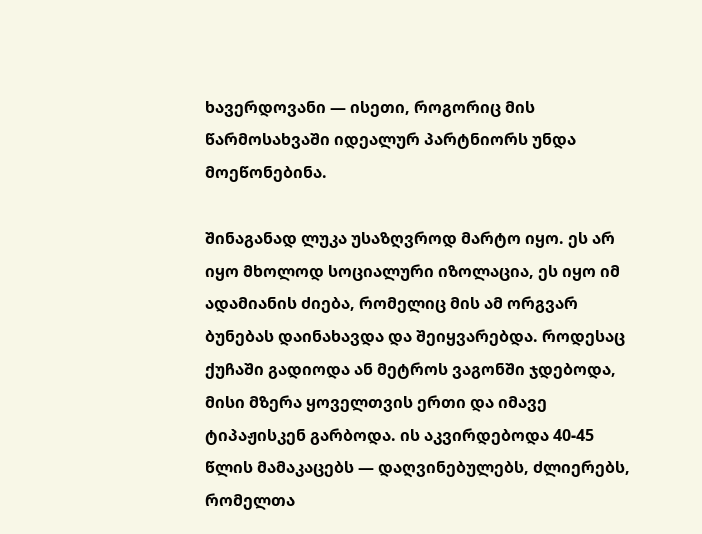ხავერდოვანი — ისეთი, როგორიც მის წარმოსახვაში იდეალურ პარტნიორს უნდა მოეწონებინა.

შინაგანად ლუკა უსაზღვროდ მარტო იყო. ეს არ იყო მხოლოდ სოციალური იზოლაცია, ეს იყო იმ ადამიანის ძიება, რომელიც მის ამ ორგვარ ბუნებას დაინახავდა და შეიყვარებდა. როდესაც ქუჩაში გადიოდა ან მეტროს ვაგონში ჯდებოდა, მისი მზერა ყოველთვის ერთი და იმავე ტიპაჟისკენ გარბოდა. ის აკვირდებოდა 40-45 წლის მამაკაცებს — დაღვინებულებს, ძლიერებს, რომელთა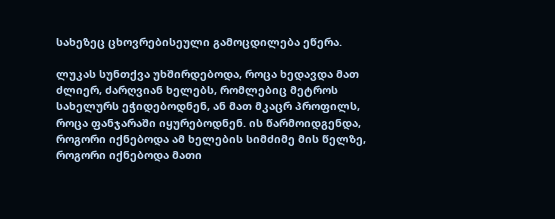სახეზეც ცხოვრებისეული გამოცდილება ეწერა.

ლუკას სუნთქვა უხშირდებოდა, როცა ხედავდა მათ ძლიერ, ძარღვიან ხელებს, რომლებიც მეტროს სახელურს ეჭიდებოდნენ, ან მათ მკაცრ პროფილს, როცა ფანჯარაში იყურებოდნენ. ის წარმოიდგენდა, როგორი იქნებოდა ამ ხელების სიმძიმე მის წელზე, როგორი იქნებოდა მათი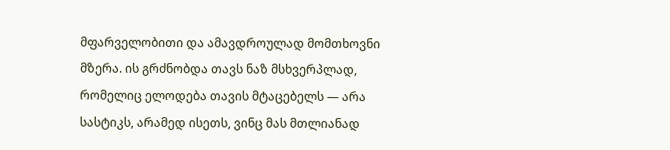მფარველობითი და ამავდროულად მომთხოვნი მზერა. ის გრძნობდა თავს ნაზ მსხვერპლად, რომელიც ელოდება თავის მტაცებელს — არა სასტიკს, არამედ ისეთს, ვინც მას მთლიანად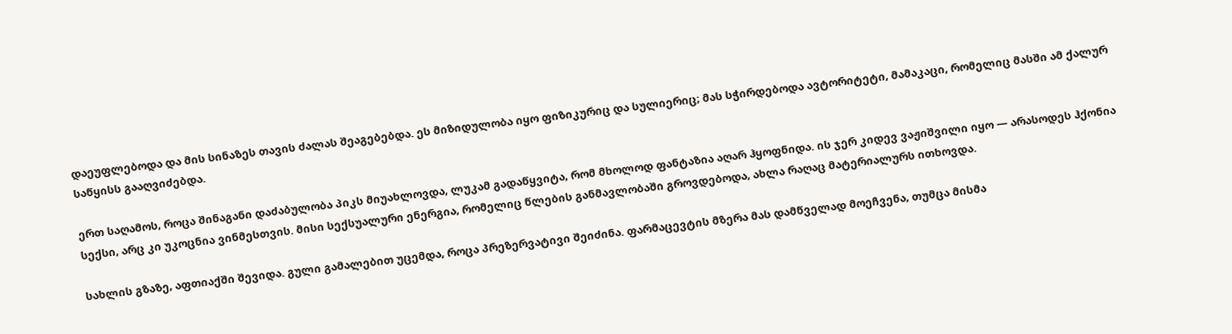დაეუფლებოდა და მის სინაზეს თავის ძალას შეაგებებდა. ეს მიზიდულობა იყო ფიზიკურიც და სულიერიც; მას სჭირდებოდა ავტორიტეტი, მამაკაცი, რომელიც მასში ამ ქალურ საწყისს გააღვიძებდა.

ერთ საღამოს, როცა შინაგანი დაძაბულობა პიკს მიუახლოვდა, ლუკამ გადაწყვიტა, რომ მხოლოდ ფანტაზია აღარ ჰყოფნიდა. ის ჯერ კიდევ ვაჟიშვილი იყო — არასოდეს ჰქონია სექსი, არც კი უკოცნია ვინმესთვის. მისი სექსუალური ენერგია, რომელიც წლების განმავლობაში გროვდებოდა, ახლა რაღაც მატერიალურს ითხოვდა.

სახლის გზაზე, აფთიაქში შევიდა. გული გამალებით უცემდა, როცა პრეზერვატივი შეიძინა. ფარმაცევტის მზერა მას დამწველად მოეჩვენა, თუმცა მისმა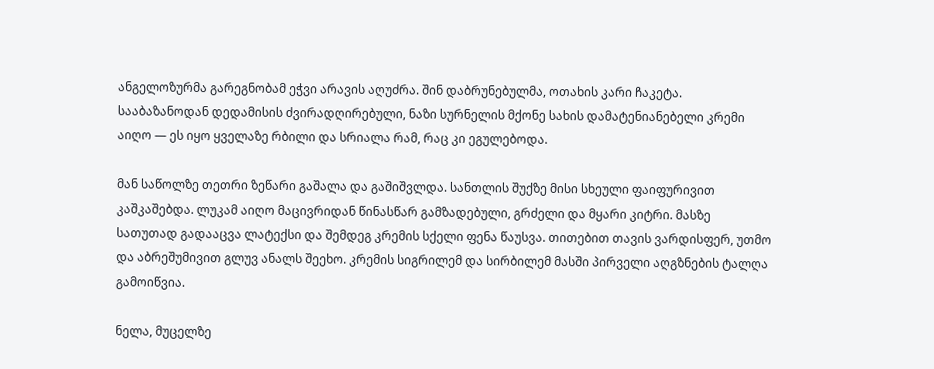ანგელოზურმა გარეგნობამ ეჭვი არავის აღუძრა. შინ დაბრუნებულმა, ოთახის კარი ჩაკეტა. სააბაზანოდან დედამისის ძვირადღირებული, ნაზი სურნელის მქონე სახის დამატენიანებელი კრემი აიღო — ეს იყო ყველაზე რბილი და სრიალა რამ, რაც კი ეგულებოდა.

მან საწოლზე თეთრი ზეწარი გაშალა და გაშიშვლდა. სანთლის შუქზე მისი სხეული ფაიფურივით კაშკაშებდა. ლუკამ აიღო მაცივრიდან წინასწარ გამზადებული, გრძელი და მყარი კიტრი. მასზე სათუთად გადააცვა ლატექსი და შემდეგ კრემის სქელი ფენა წაუსვა. თითებით თავის ვარდისფერ, უთმო და აბრეშუმივით გლუვ ანალს შეეხო. კრემის სიგრილემ და სირბილემ მასში პირველი აღგზნების ტალღა გამოიწვია.

ნელა, მუცელზე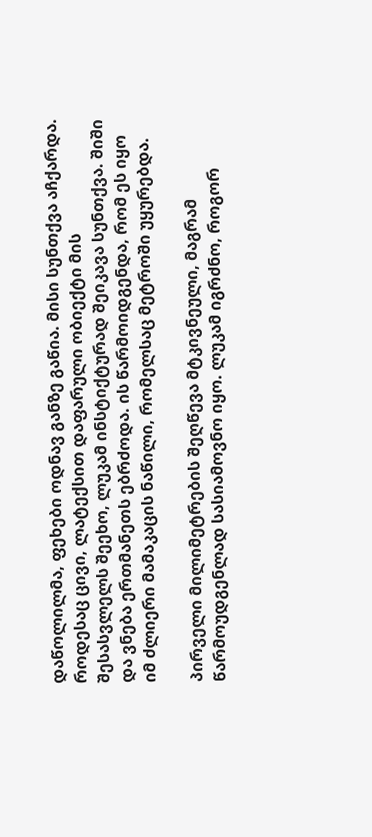დაწოლილმა, ფეხები ოდნავ განზე გაწია. მისი სუნთქვა აჩქარდა. როდესაც ცივი, ლატექსით დაფარული ობიექტი მის შესასვლელს შეეხო, ლუკამ ინსტიქტურად შეიკავა სუნთქვა. შიში და ვნება ერთმანეთს ებრძოდა. ის წარმოიდგენდა, რომ ეს იყო იმ ძლიერი მამაკაცის ნაწილი, რომელსაც მეტროში უყურებდა.

პირველი მილიმეტრების შეღწევა მტკივნეული, მაგრამ წარმოუდგენლად სასიამოვნო იყო. ლუკამ იგრძნო, როგორ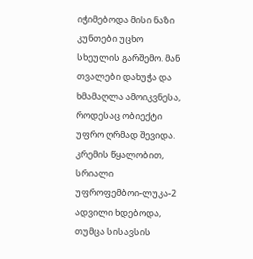იჭიმებოდა მისი ნაზი კუნთები უცხო სხეულის გარშემო. მან თვალები დახუჭა და ხმამაღლა ამოიკვნესა, როდესაც ობიექტი უფრო ღრმად შევიდა. კრემის წყალობით, სრიალი უფროფემბოი-ლუკა-2 ადვილი ხდებოდა, თუმცა სისავსის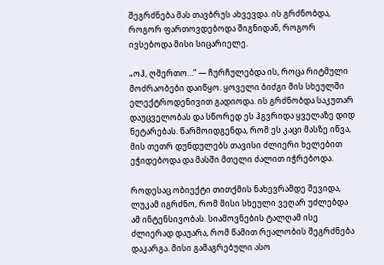შეგრძნება მას თავბრუს ახვევდა. ის გრძნობდა, როგორ ფართოვდებოდა შიგნიდან, როგორ ივსებოდა მისი სიცარიელე.

„ოჰ, ღმერთო…“ — ჩურჩულებდა ის, როცა რიტმული მოძრაობები დაიწყო. ყოველი ბიძგი მის სხეულში ელექტროდენივით გადიოდა. ის გრძნობდა საკუთარ დაუცველობას და სწორედ ეს ჰგვრიდა ყველაზე დიდ ნეტარებას. წარმოიდგენდა, რომ ეს კაცი მასზე იწვა, მის თეთრ დუნდულებს თავისი ძლიერი ხელებით ეჭიდებოდა და მასში მთელი ძალით იჭრებოდა.

როდესაც ობიექტი თითქმის ნახევრამდე შევიდა, ლუკამ იგრძნო, რომ მისი სხეული ვეღარ უძლებდა ამ ინტენსივობას. სიამოვნების ტალღამ ისე ძლიერად დაუარა, რომ წამით რეალობის შეგრძნება დაკარგა. მისი გამაგრებული ასო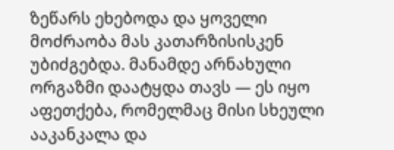ზეწარს ეხებოდა და ყოველი მოძრაობა მას კათარზისისკენ უბიძგებდა. მანამდე არნახული ორგაზმი დაატყდა თავს — ეს იყო აფეთქება, რომელმაც მისი სხეული ააკანკალა და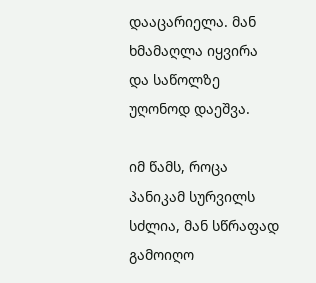დააცარიელა. მან ხმამაღლა იყვირა და საწოლზე უღონოდ დაეშვა.

იმ წამს, როცა პანიკამ სურვილს სძლია, მან სწრაფად გამოიღო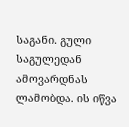საგანი. გული საგულედან ამოვარდნას ლამობდა. ის იწვა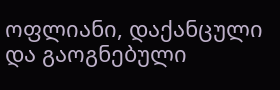ოფლიანი, დაქანცული და გაოგნებული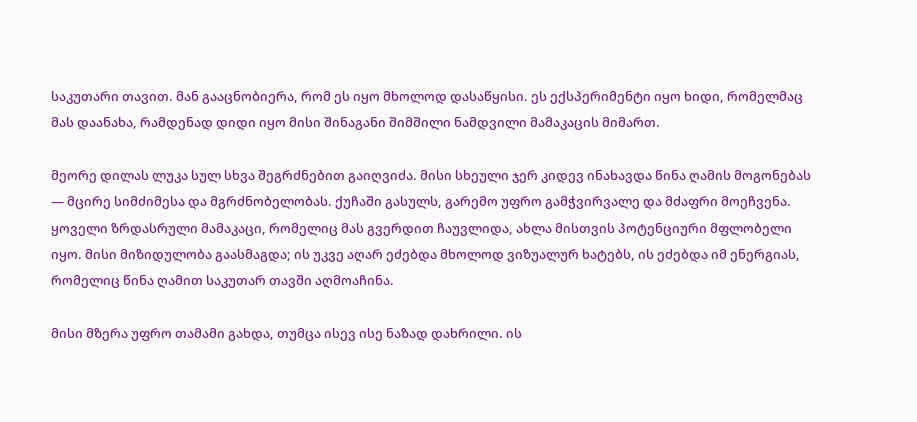საკუთარი თავით. მან გააცნობიერა, რომ ეს იყო მხოლოდ დასაწყისი. ეს ექსპერიმენტი იყო ხიდი, რომელმაც მას დაანახა, რამდენად დიდი იყო მისი შინაგანი შიმშილი ნამდვილი მამაკაცის მიმართ.

მეორე დილას ლუკა სულ სხვა შეგრძნებით გაიღვიძა. მისი სხეული ჯერ კიდევ ინახავდა წინა ღამის მოგონებას — მცირე სიმძიმესა და მგრძნობელობას. ქუჩაში გასულს, გარემო უფრო გამჭვირვალე და მძაფრი მოეჩვენა. ყოველი ზრდასრული მამაკაცი, რომელიც მას გვერდით ჩაუვლიდა, ახლა მისთვის პოტენციური მფლობელი იყო. მისი მიზიდულობა გაასმაგდა; ის უკვე აღარ ეძებდა მხოლოდ ვიზუალურ ხატებს, ის ეძებდა იმ ენერგიას, რომელიც წინა ღამით საკუთარ თავში აღმოაჩინა.

მისი მზერა უფრო თამამი გახდა, თუმცა ისევ ისე ნაზად დახრილი. ის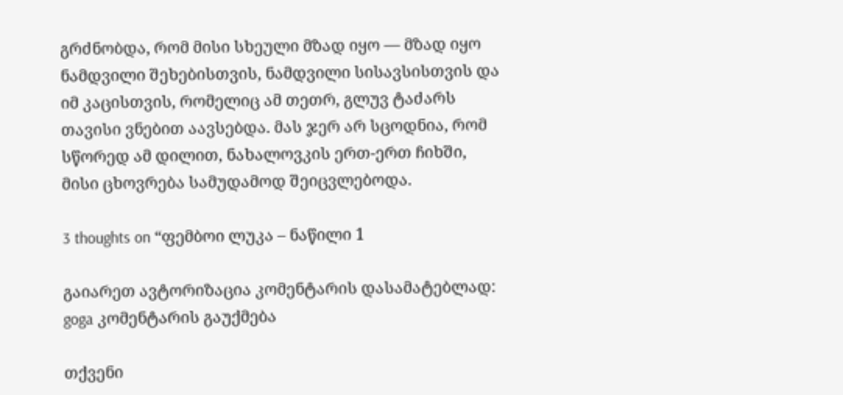გრძნობდა, რომ მისი სხეული მზად იყო — მზად იყო ნამდვილი შეხებისთვის, ნამდვილი სისავსისთვის და იმ კაცისთვის, რომელიც ამ თეთრ, გლუვ ტაძარს თავისი ვნებით აავსებდა. მას ჯერ არ სცოდნია, რომ სწორედ ამ დილით, ნახალოვკის ერთ-ერთ ჩიხში, მისი ცხოვრება სამუდამოდ შეიცვლებოდა.

3 thoughts on “ფემბოი ლუკა – ნაწილი 1

გაიარეთ ავტორიზაცია კომენტარის დასამატებლად: goga კომენტარის გაუქმება

თქვენი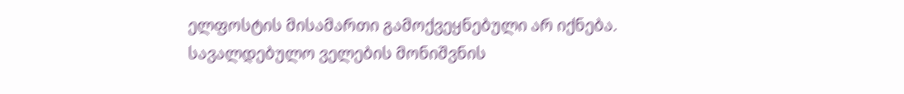ელფოსტის მისამართი გამოქვეყნებული არ იქნება. სავალდებულო ველების მონიშვნის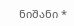ნიშანი *